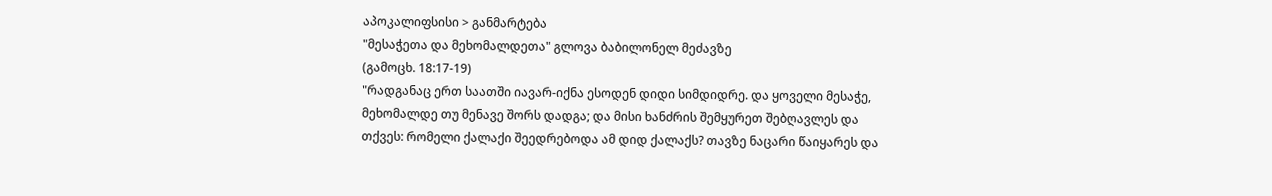აპოკალიფსისი > განმარტება
"მესაჭეთა და მეხომალდეთა" გლოვა ბაბილონელ მეძავზე
(გამოცხ. 18:17-19)
"რადგანაც ერთ საათში იავარ-იქნა ესოდენ დიდი სიმდიდრე. და ყოველი მესაჭე, მეხომალდე თუ მენავე შორს დადგა; და მისი ხანძრის შემყურეთ შებღავლეს და თქვეს: რომელი ქალაქი შეედრებოდა ამ დიდ ქალაქს? თავზე ნაცარი წაიყარეს და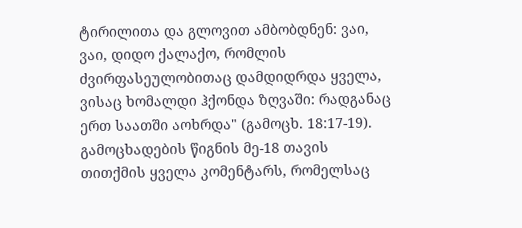ტირილითა და გლოვით ამბობდნენ: ვაი, ვაი, დიდო ქალაქო, რომლის ძვირფასეულობითაც დამდიდრდა ყველა, ვისაც ხომალდი ჰქონდა ზღვაში: რადგანაც ერთ საათში აოხრდა" (გამოცხ. 18:17-19).
გამოცხადების წიგნის მე-18 თავის თითქმის ყველა კომენტარს, რომელსაც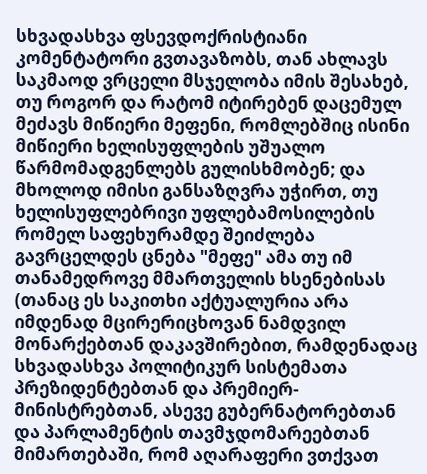სხვადასხვა ფსევდოქრისტიანი კომენტატორი გვთავაზობს, თან ახლავს საკმაოდ ვრცელი მსჯელობა იმის შესახებ, თუ როგორ და რატომ იტირებენ დაცემულ მეძავს მიწიერი მეფენი, რომლებშიც ისინი მიწიერი ხელისუფლების უშუალო წარმომადგენლებს გულისხმობენ; და მხოლოდ იმისი განსაზღვრა უჭირთ, თუ ხელისუფლებრივი უფლებამოსილების რომელ საფეხურამდე შეიძლება გავრცელდეს ცნება "მეფე" ამა თუ იმ თანამედროვე მმართველის ხსენებისას (თანაც ეს საკითხი აქტუალურია არა იმდენად მცირერიცხოვან ნამდვილ მონარქებთან დაკავშირებით, რამდენადაც სხვადასხვა პოლიტიკურ სისტემათა პრეზიდენტებთან და პრემიერ-მინისტრებთან, ასევე გუბერნატორებთან და პარლამენტის თავმჯდომარეებთან მიმართებაში, რომ აღარაფერი ვთქვათ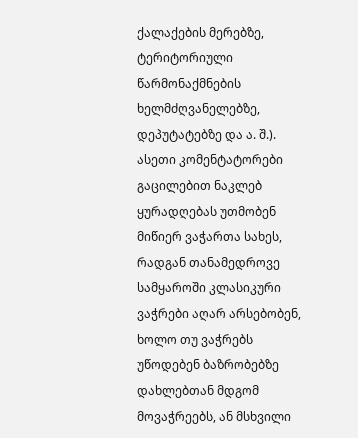ქალაქების მერებზე, ტერიტორიული წარმონაქმნების ხელმძღვანელებზე, დეპუტატებზე და ა. შ.).
ასეთი კომენტატორები გაცილებით ნაკლებ ყურადღებას უთმობენ მიწიერ ვაჭართა სახეს, რადგან თანამედროვე სამყაროში კლასიკური ვაჭრები აღარ არსებობენ, ხოლო თუ ვაჭრებს უწოდებენ ბაზრობებზე დახლებთან მდგომ მოვაჭრეებს, ან მსხვილი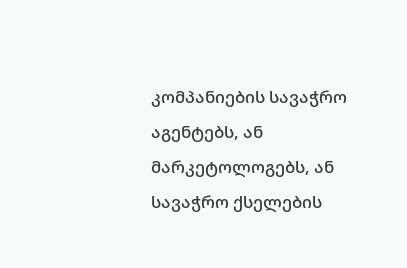კომპანიების სავაჭრო აგენტებს, ან მარკეტოლოგებს, ან სავაჭრო ქსელების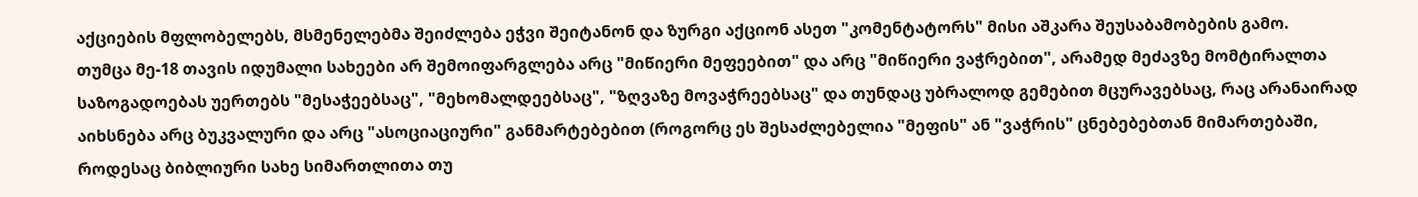აქციების მფლობელებს, მსმენელებმა შეიძლება ეჭვი შეიტანონ და ზურგი აქციონ ასეთ "კომენტატორს" მისი აშკარა შეუსაბამობების გამო.
თუმცა მე-18 თავის იდუმალი სახეები არ შემოიფარგლება არც "მიწიერი მეფეებით" და არც "მიწიერი ვაჭრებით", არამედ მეძავზე მომტირალთა საზოგადოებას უერთებს "მესაჭეებსაც", "მეხომალდეებსაც", "ზღვაზე მოვაჭრეებსაც" და თუნდაც უბრალოდ გემებით მცურავებსაც, რაც არანაირად აიხსნება არც ბუკვალური და არც "ასოციაციური" განმარტებებით (როგორც ეს შესაძლებელია "მეფის" ან "ვაჭრის" ცნებებებთან მიმართებაში, როდესაც ბიბლიური სახე სიმართლითა თუ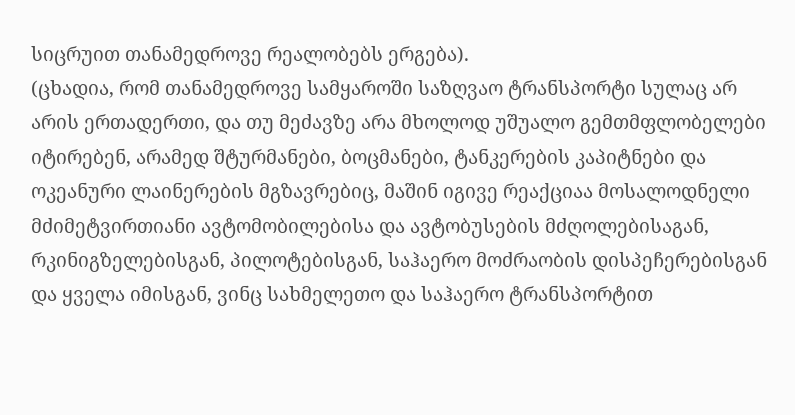სიცრუით თანამედროვე რეალობებს ერგება).
(ცხადია, რომ თანამედროვე სამყაროში საზღვაო ტრანსპორტი სულაც არ არის ერთადერთი, და თუ მეძავზე არა მხოლოდ უშუალო გემთმფლობელები იტირებენ, არამედ შტურმანები, ბოცმანები, ტანკერების კაპიტნები და ოკეანური ლაინერების მგზავრებიც, მაშინ იგივე რეაქციაა მოსალოდნელი მძიმეტვირთიანი ავტომობილებისა და ავტობუსების მძღოლებისაგან, რკინიგზელებისგან, პილოტებისგან, საჰაერო მოძრაობის დისპეჩერებისგან და ყველა იმისგან, ვინც სახმელეთო და საჰაერო ტრანსპორტით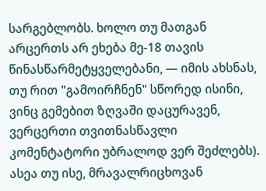სარგებლობს. ხოლო თუ მათგან არცერთს არ ეხება მე-18 თავის წინასწარმეტყველებანი, — იმის ახსნას, თუ რით "გამოირჩნენ" სწორედ ისინი, ვინც გემებით ზღვაში დაცურავენ, ვერცერთი თვითნასწავლი კომენტატორი უბრალოდ ვერ შეძლებს).
ასეა თუ ისე, მრავალრიცხოვან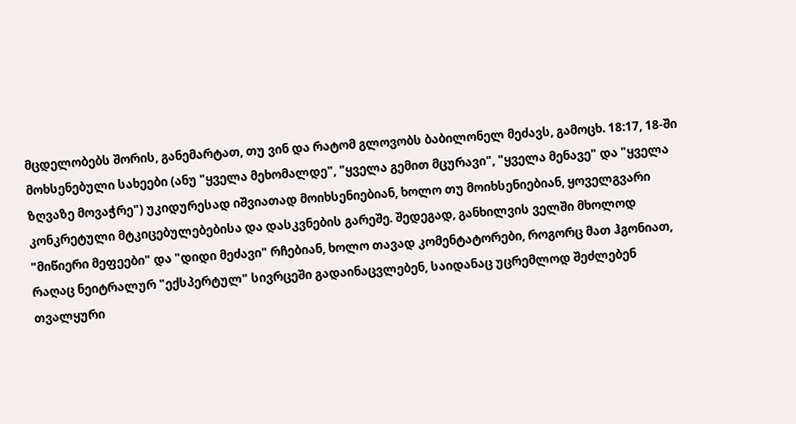მცდელობებს შორის, განემარტათ, თუ ვინ და რატომ გლოვობს ბაბილონელ მეძავს, გამოცხ. 18:17, 18-ში მოხსენებული სახეები (ანუ "ყველა მეხომალდე", "ყველა გემით მცურავი", "ყველა მენავე" და "ყველა ზღვაზე მოვაჭრე") უკიდურესად იშვიათად მოიხსენიებიან, ხოლო თუ მოიხსენიებიან, ყოველგვარი კონკრეტული მტკიცებულებებისა და დასკვნების გარეშე. შედეგად, განხილვის ველში მხოლოდ "მიწიერი მეფეები" და "დიდი მეძავი" რჩებიან, ხოლო თავად კომენტატორები, როგორც მათ ჰგონიათ, რაღაც ნეიტრალურ "ექსპერტულ" სივრცეში გადაინაცვლებენ, საიდანაც უცრემლოდ შეძლებენ თვალყური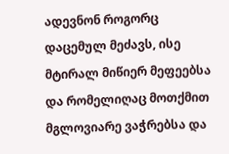ადევნონ როგორც დაცემულ მეძავს, ისე მტირალ მიწიერ მეფეებსა და რომელიღაც მოთქმით მგლოვიარე ვაჭრებსა და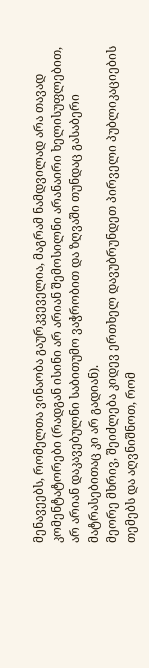მენავეებს, რომელთა ვინაობა გაურკვეველია, მაგრამ ნამდვილად არა თავად კომენტატორები (რადგან ისინი არ არიან შემოსილნი არანაირი ხელისუფლებით, არ არიან დაკავებულნი საბითუმო ვაჭრობით და ზღვაში თუნდაც გასაბერი მატრასებითაც კი არ გადიან).
მეორე მხრივ, შეიძლება კიდევ ერთხელ დავუბრუნდეთ პირველი პუბლიკაციების თემებს და აღვნიშნოთ, რომ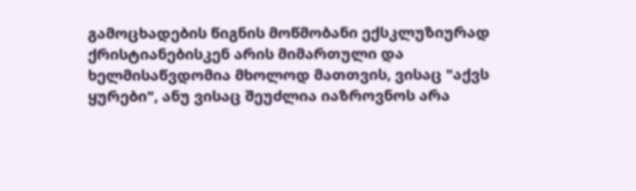გამოცხადების წიგნის მოწმობანი ექსკლუზიურად ქრისტიანებისკენ არის მიმართული და ხელმისაწვდომია მხოლოდ მათთვის, ვისაც "აქვს ყურები", ანუ ვისაც შეუძლია იაზროვნოს არა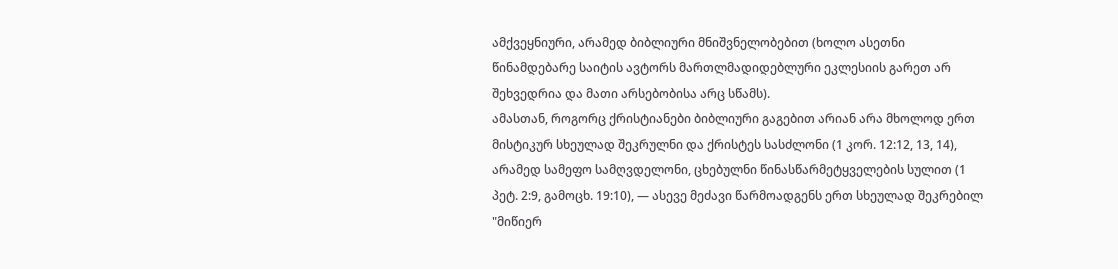ამქვეყნიური, არამედ ბიბლიური მნიშვნელობებით (ხოლო ასეთნი წინამდებარე საიტის ავტორს მართლმადიდებლური ეკლესიის გარეთ არ შეხვედრია და მათი არსებობისა არც სწამს).
ამასთან, როგორც ქრისტიანები ბიბლიური გაგებით არიან არა მხოლოდ ერთ მისტიკურ სხეულად შეკრულნი და ქრისტეს სასძლონი (1 კორ. 12:12, 13, 14), არამედ სამეფო სამღვდელონი, ცხებულნი წინასწარმეტყველების სულით (1 პეტ. 2:9, გამოცხ. 19:10), — ასევე მეძავი წარმოადგენს ერთ სხეულად შეკრებილ "მიწიერ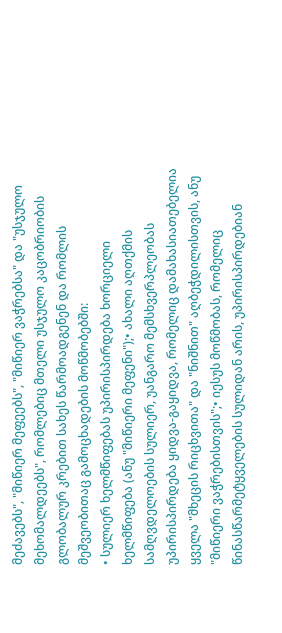მეძავებს", "მიწიერ მეფეებს", "მიწიერ ვაჭრებსა" და "უსჯულო მეხომალდეებს", რომლებიც მთელი უსჯულო კაცობრიობის გლობალურ კრებით სახეს წარმოადგენენ და რომლის მეშვეობითაც გამოცხადების მოწმობებში:
• სულიერ ხელმწიფებას უპირისპირდება ხორციელი ხელმწიფება (ანუ "მიწიერი მეფენი");• ახალი აღთქმის სამღვდელოების სულიერ, უანგარო მემსხვერპლეობას უპირისპირდება ყიდვა-გაყიდვა, რომელიც დამახასიათებელია ყველა "მხეცის რიცხვითა" და "ნიშნით" აღბეჭდილისთვის, ანუ "მიწიერი ვაჭრებისთვის";• იესუს მოწმობას, რომელიც წინასწარმეტყველების სულიდან არის, უპირისპირდებიან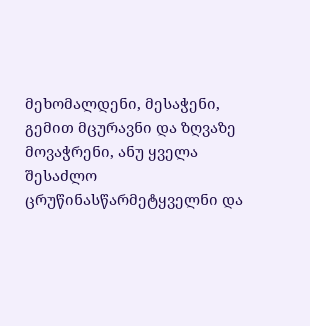მეხომალდენი, მესაჭენი, გემით მცურავნი და ზღვაზე მოვაჭრენი, ანუ ყველა შესაძლო ცრუწინასწარმეტყველნი და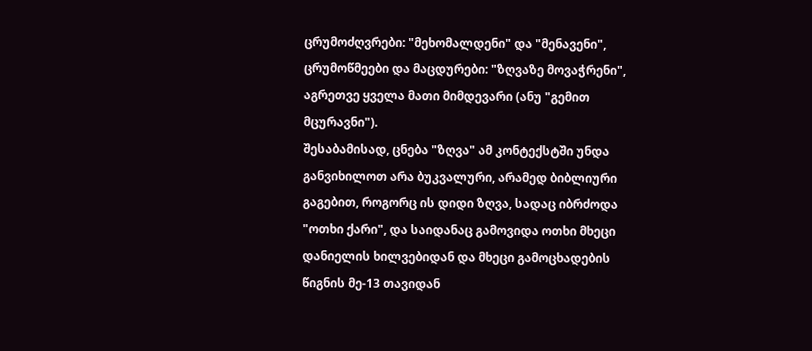ცრუმოძღვრები: "მეხომალდენი" და "მენავენი", ცრუმოწმეები და მაცდურები: "ზღვაზე მოვაჭრენი", აგრეთვე ყველა მათი მიმდევარი (ანუ "გემით მცურავნი").
შესაბამისად, ცნება "ზღვა" ამ კონტექსტში უნდა განვიხილოთ არა ბუკვალური, არამედ ბიბლიური გაგებით, როგორც ის დიდი ზღვა, სადაც იბრძოდა "ოთხი ქარი", და საიდანაც გამოვიდა ოთხი მხეცი დანიელის ხილვებიდან და მხეცი გამოცხადების წიგნის მე-13 თავიდან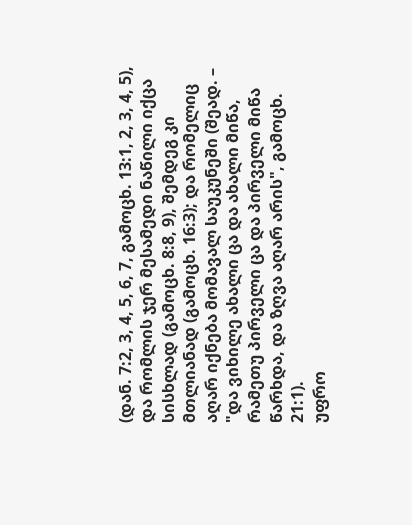(დან. 7:2, 3, 4, 5, 6, 7, გამოცხ. 13:1, 2, 3, 4, 5), და რომლის ჯერ მესამედი ნაწილი იქცა სისხლად (გამოცხ. 8:8, 9), შემდეგ კი მთლიანად (გამოცხ. 16:3); და რომელიც აღარ იქნება მომავალ საუკუნეში (შეად. – "და ვიხილე ახალი ცა და ახალი მიწა, რამეთუ პირველი ცა და პირველი მიწა წარხდა, და ზღვა აღარ არის", გამოცხ. 21:1).
უფრო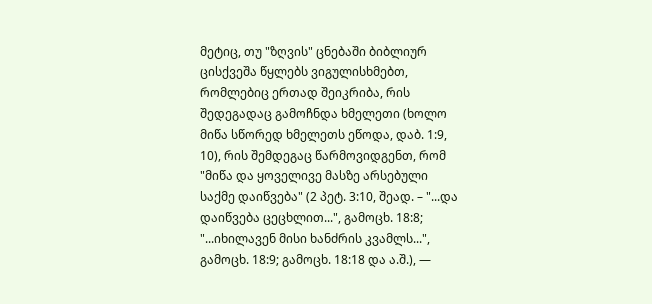მეტიც, თუ "ზღვის" ცნებაში ბიბლიურ ცისქვეშა წყლებს ვიგულისხმებთ, რომლებიც ერთად შეიკრიბა, რის შედეგადაც გამოჩნდა ხმელეთი (ხოლო მიწა სწორედ ხმელეთს ეწოდა, დაბ. 1:9, 10), რის შემდეგაც წარმოვიდგენთ, რომ "მიწა და ყოველივე მასზე არსებული საქმე დაიწვება" (2 პეტ. 3:10, შეად. – "...და დაიწვება ცეცხლით...", გამოცხ. 18:8; "...იხილავენ მისი ხანძრის კვამლს...", გამოცხ. 18:9; გამოცხ. 18:18 და ა.შ.), —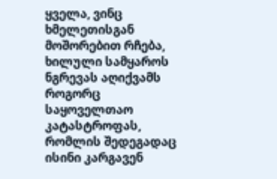ყველა, ვინც ხმელეთისგან მოშორებით რჩება, ხილული სამყაროს ნგრევას აღიქვამს როგორც საყოველთაო კატასტროფას, რომლის შედეგადაც ისინი კარგავენ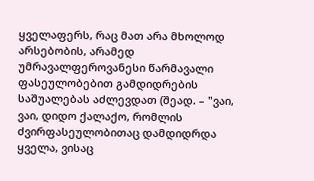ყველაფერს, რაც მათ არა მხოლოდ არსებობის, არამედ უმრავალფეროვანესი წარმავალი ფასეულობებით გამდიდრების საშუალებას აძლევდათ (შეად. – "ვაი, ვაი, დიდო ქალაქო, რომლის ძვირფასეულობითაც დამდიდრდა ყველა, ვისაც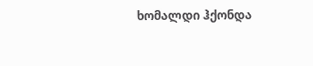ხომალდი ჰქონდა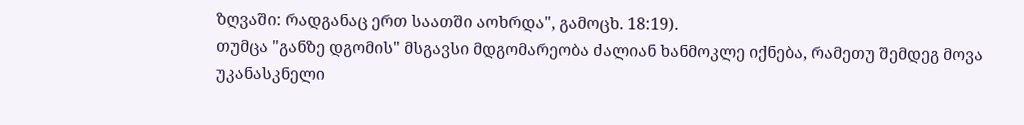ზღვაში: რადგანაც ერთ საათში აოხრდა", გამოცხ. 18:19).
თუმცა "განზე დგომის" მსგავსი მდგომარეობა ძალიან ხანმოკლე იქნება, რამეთუ შემდეგ მოვა უკანასკნელი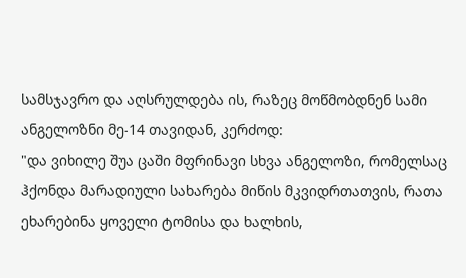სამსჯავრო და აღსრულდება ის, რაზეც მოწმობდნენ სამი ანგელოზნი მე-14 თავიდან, კერძოდ:
"და ვიხილე შუა ცაში მფრინავი სხვა ანგელოზი, რომელსაც ჰქონდა მარადიული სახარება მიწის მკვიდრთათვის, რათა ეხარებინა ყოველი ტომისა და ხალხის,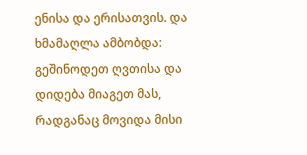ენისა და ერისათვის. და ხმამაღლა ამბობდა: გეშინოდეთ ღვთისა და დიდება მიაგეთ მას, რადგანაც მოვიდა მისი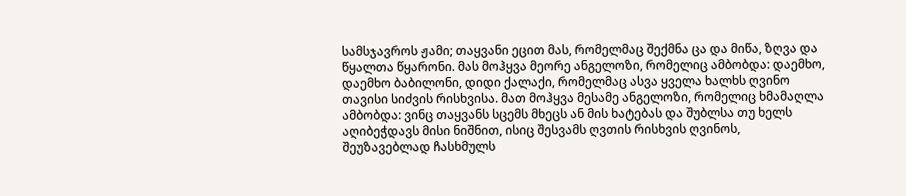სამსჯავროს ჟამი; თაყვანი ეცით მას, რომელმაც შექმნა ცა და მიწა, ზღვა და წყალთა წყარონი. მას მოჰყვა მეორე ანგელოზი, რომელიც ამბობდა: დაემხო, დაემხო ბაბილონი, დიდი ქალაქი, რომელმაც ასვა ყველა ხალხს ღვინო თავისი სიძვის რისხვისა. მათ მოჰყვა მესამე ანგელოზი, რომელიც ხმამაღლა ამბობდა: ვინც თაყვანს სცემს მხეცს ან მის ხატებას და შუბლსა თუ ხელს აღიბეჭდავს მისი ნიშნით, ისიც შესვამს ღვთის რისხვის ღვინოს, შეუზავებლად ჩასხმულს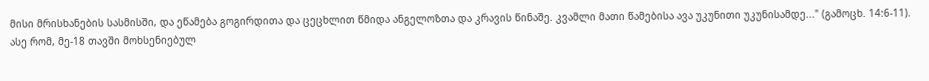მისი მრისხანების სასმისში, და ეწამება გოგირდითა და ცეცხლით წმიდა ანგელოზთა და კრავის წინაშე. კვამლი მათი წამებისა ავა უკუნითი უკუნისამდე..." (გამოცხ. 14:6-11).
ასე რომ, მე-18 თავში მოხსენიებულ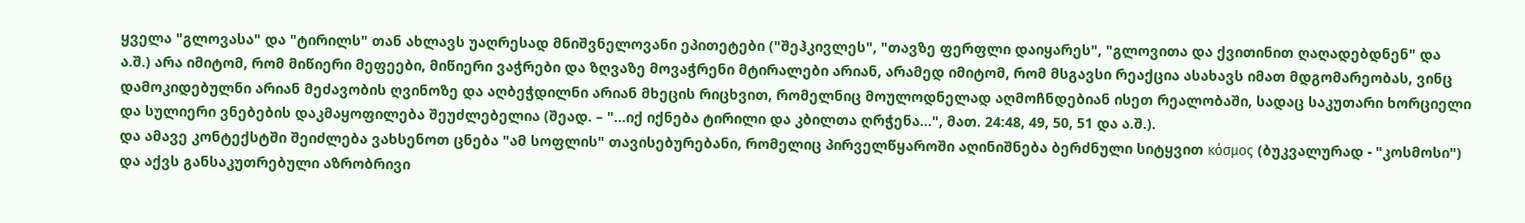ყველა "გლოვასა" და "ტირილს" თან ახლავს უაღრესად მნიშვნელოვანი ეპითეტები ("შეჰკივლეს", "თავზე ფერფლი დაიყარეს", "გლოვითა და ქვითინით ღაღადებდნენ" და ა.შ.) არა იმიტომ, რომ მიწიერი მეფეები, მიწიერი ვაჭრები და ზღვაზე მოვაჭრენი მტირალები არიან, არამედ იმიტომ, რომ მსგავსი რეაქცია ასახავს იმათ მდგომარეობას, ვინც დამოკიდებულნი არიან მეძავობის ღვინოზე და აღბეჭდილნი არიან მხეცის რიცხვით, რომელნიც მოულოდნელად აღმოჩნდებიან ისეთ რეალობაში, სადაც საკუთარი ხორციელი და სულიერი ვნებების დაკმაყოფილება შეუძლებელია (შეად. – "...იქ იქნება ტირილი და კბილთა ღრჭენა...", მათ. 24:48, 49, 50, 51 და ა.შ.).
და ამავე კონტექსტში შეიძლება ვახსენოთ ცნება "ამ სოფლის" თავისებურებანი, რომელიც პირველწყაროში აღინიშნება ბერძნული სიტყვით κόσμος (ბუკვალურად - "კოსმოსი") და აქვს განსაკუთრებული აზრობრივი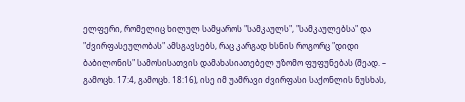ელფერი, რომელიც ხილულ სამყაროს "სამკაულს", "სამკაულებსა" და "ძვირფასეულობას" ამსგავსებს, რაც კარგად ხსნის როგორც "დიდი ბაბილონის" სამოსისათვის დამახასიათებელ უზომო ფუფუნებას (შეად. – გამოცხ. 17:4, გამოცხ. 18:16), ისე იმ უამრავი ძვირფასი საქონლის ნუსხას,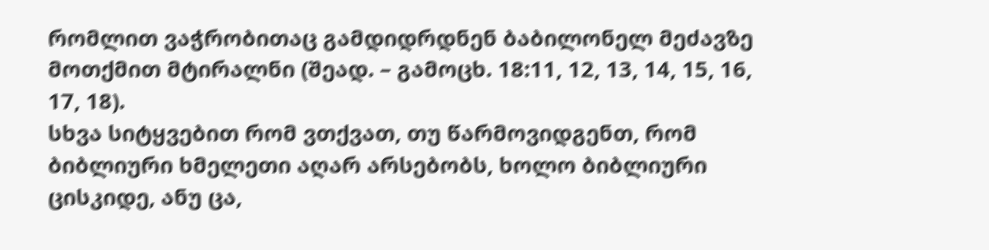რომლით ვაჭრობითაც გამდიდრდნენ ბაბილონელ მეძავზე მოთქმით მტირალნი (შეად. – გამოცხ. 18:11, 12, 13, 14, 15, 16, 17, 18).
სხვა სიტყვებით რომ ვთქვათ, თუ წარმოვიდგენთ, რომ ბიბლიური ხმელეთი აღარ არსებობს, ხოლო ბიბლიური ცისკიდე, ანუ ცა,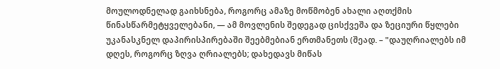მოულოდნელად გაიხსნება, როგორც ამაზე მოწმობენ ახალი აღთქმის წინასწარმეტყველებანი, — ამ მოვლენის შედეგად ცისქვეშა და ზეციური წყლები უკანასკნელ დაპირისპირებაში შეებმებიან ერთმანეთს (შეად. – "დაუღრიალებს იმ დღეს, როგორც ზღვა ღრიალებს; დახედავს მიწას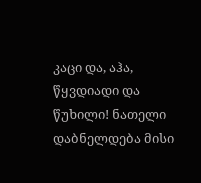კაცი და, აჰა, წყვდიადი და წუხილი! ნათელი დაბნელდება მისი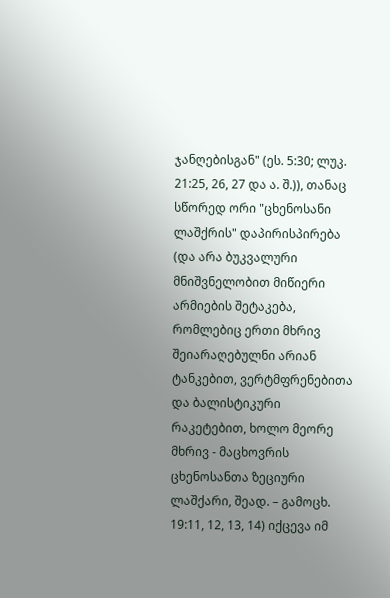ჯანღებისგან" (ეს. 5:30; ლუკ. 21:25, 26, 27 და ა. შ.)), თანაც სწორედ ორი "ცხენოსანი ლაშქრის" დაპირისპირება (და არა ბუკვალური მნიშვნელობით მიწიერი არმიების შეტაკება, რომლებიც ერთი მხრივ შეიარაღებულნი არიან ტანკებით, ვერტმფრენებითა და ბალისტიკური რაკეტებით, ხოლო მეორე მხრივ - მაცხოვრის ცხენოსანთა ზეციური ლაშქარი, შეად. – გამოცხ. 19:11, 12, 13, 14) იქცევა იმ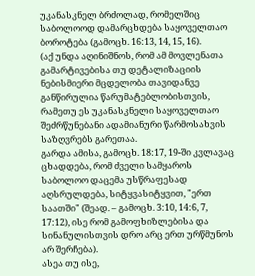უკანასკნელ ბრძოლად, რომელშიც საბოლოოდ დამარცხდება საყოველთაო ბოროტება (გამოცხ. 16:13, 14, 15, 16).
(აქ უნდა აღინიშნოს, რომ ამ მოვლენათა გამარტივებისა თუ დეტალიზაციის ნებისმიერი მცდელობა თავიდანვე განწირულია წარუმატებლობისთვის, რამეთუ ეს უკანასკნელი საყოველთაო შეძრწუნებანი ადამიანური წარმოსახვის საზღვრებს გარეთაა.
გარდა ამისა, გამოცხ. 18:17, 19-ში კვლავაც ცხადდება, რომ ძველი სამყაროს საბოლოო დაცემა უსწრაფესად აღსრულდება, სიტყვასიტყვით, "ერთ საათში" (შეად. – გამოცხ. 3:10, 14:6, 7, 17:12), ისე რომ გამოფხიზლებისა და სინანულისთვის დრო არც ერთ ურწმუნოს არ შერჩება).
ასეა თუ ისე,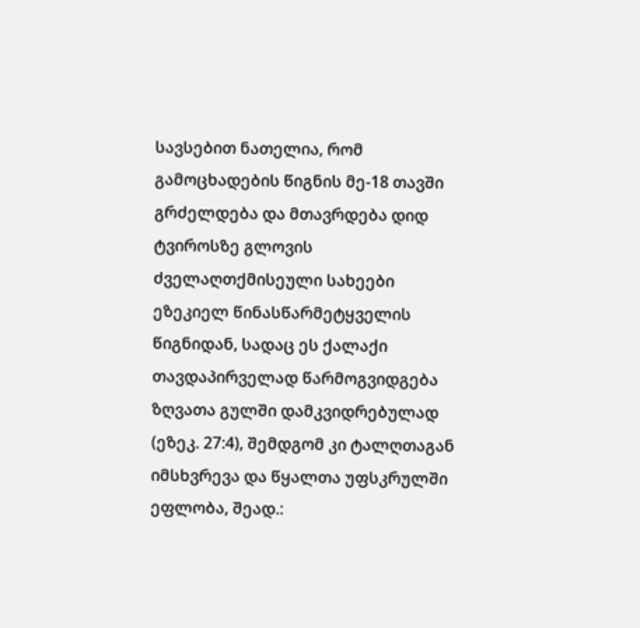სავსებით ნათელია, რომ გამოცხადების წიგნის მე-18 თავში გრძელდება და მთავრდება დიდ ტვიროსზე გლოვის ძველაღთქმისეული სახეები ეზეკიელ წინასწარმეტყველის წიგნიდან, სადაც ეს ქალაქი თავდაპირველად წარმოგვიდგება ზღვათა გულში დამკვიდრებულად (ეზეკ. 27:4), შემდგომ კი ტალღთაგან იმსხვრევა და წყალთა უფსკრულში ეფლობა, შეად.: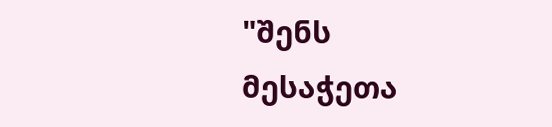"შენს მესაჭეთა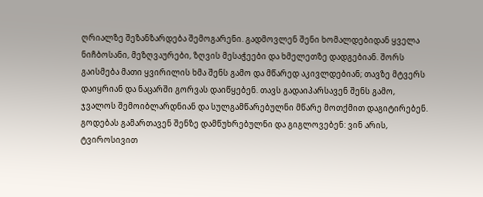ღრიალზე შეზანზარდება შემოგარენი. გადმოვლენ შენი ხომალდებიდან ყველა ნიჩბოსანი, მეზღვაურები, ზღვის მესაჭეები და ხმელეთზე დადგებიან. შორს გაისმება მათი ყვირილის ხმა შენს გამო და მწარედ აკივლდებიან; თავზე მტვერს დაიყრიან და ნაცარში გორვას დაიწყებენ. თავს გადაიპარსავენ შენს გამო, ჯვალოს შემოიბლარდნიან და სულგამწარებულნი მწარე მოთქმით დაგიტირებენ. გოდებას გამართავენ შენზე დამწუხრებულნი და გიგლოვებენ: ვინ არის, ტვიროსივით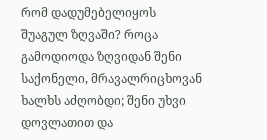რომ დადუმებელიყოს შუაგულ ზღვაში? როცა გამოდიოდა ზღვიდან შენი საქონელი, მრავალრიცხოვან ხალხს აძღობდი; შენი უხვი დოვლათით და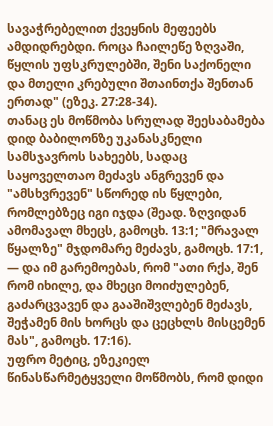სავაჭრებელით ქვეყნის მეფეებს ამდიდრებდი. როცა ჩაილეწე ზღვაში, წყლის უფსკრულებში, შენი საქონელი და მთელი კრებული შთაინთქა შენთან ერთად" (ეზეკ. 27:28-34).
თანაც ეს მოწმობა სრულად შეესაბამება დიდ ბაბილონზე უკანასკნელი სამსჯავროს სახეებს, სადაც საყოველთაო მეძავს ანგრევენ და "ამსხვრევენ" სწორედ ის წყლები, რომლებზეც იგი იჯდა (შეად. ზღვიდან ამომავალ მხეცს, გამოცხ. 13:1; "მრავალ წყალზე" მჯდომარე მეძავს, გამოცხ. 17:1, — და იმ გარემოებას, რომ "ათი რქა, შენ რომ იხილე, და მხეცი მოიძულებენ, გაძარცვავენ და გააშიშვლებენ მეძავს, შეჭამენ მის ხორცს და ცეცხლს მისცემენ მას", გამოცხ. 17:16).
უფრო მეტიც, ეზეკიელ წინასწარმეტყველი მოწმობს, რომ დიდი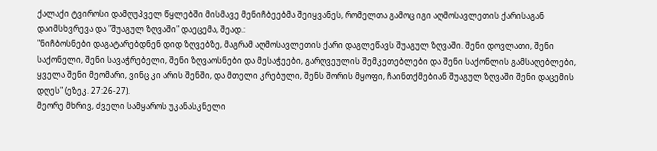ქალაქი ტვიროსი დამღუპველ წყლებში მისმავე მენიჩბეებმა შეიყვანეს, რომელთა გამოც იგი აღმოსავლეთის ქარისაგან დაიმსხვრევა და "შუაგულ ზღვაში" დაეცემა, შეად.:
"ნიჩბოსნები დაგატარებდნენ დიდ ზღვებზე, მაგრამ აღმოსავლეთის ქარი დაგლეწავს შუაგულ ზღვაში. შენი დოვლათი, შენი საქონელი, შენი სავაჭრებელი, შენი ზღვაოსნები და მესაჭეები, გარღვეულის შემკეთებლები და შენი საქონლის გამსაღებლები, ყველა შენი მეომარი, ვინც კი არის შენში, და მთელი კრებული, შენს შორის მყოფი, ჩაინთქმებიან შუაგულ ზღვაში შენი დაცემის დღეს" (ეზეკ. 27:26-27).
მეორე მხრივ, ძველი სამყაროს უკანასკნელი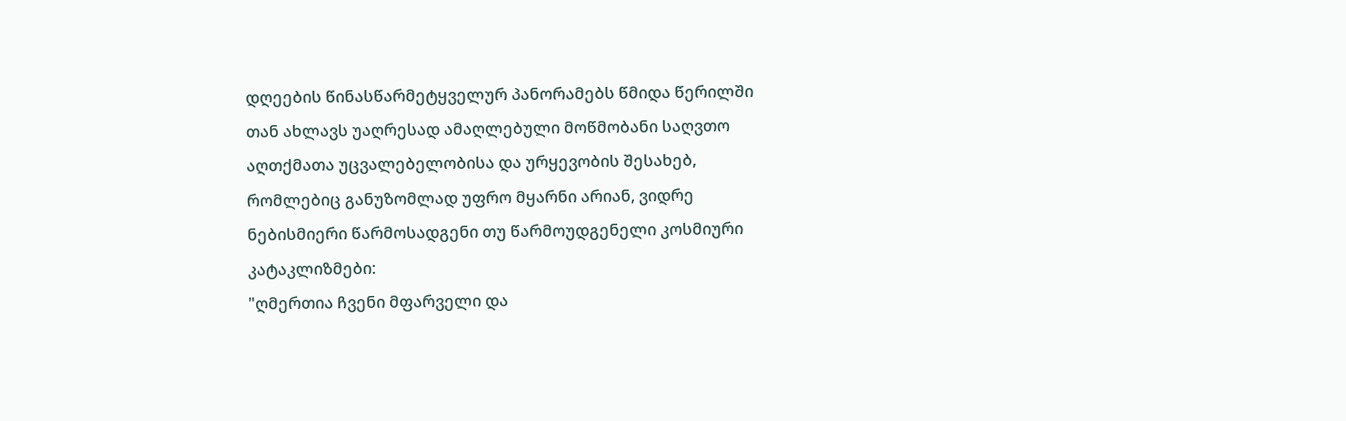დღეების წინასწარმეტყველურ პანორამებს წმიდა წერილში თან ახლავს უაღრესად ამაღლებული მოწმობანი საღვთო აღთქმათა უცვალებელობისა და ურყევობის შესახებ, რომლებიც განუზომლად უფრო მყარნი არიან, ვიდრე ნებისმიერი წარმოსადგენი თუ წარმოუდგენელი კოსმიური კატაკლიზმები:
"ღმერთია ჩვენი მფარველი და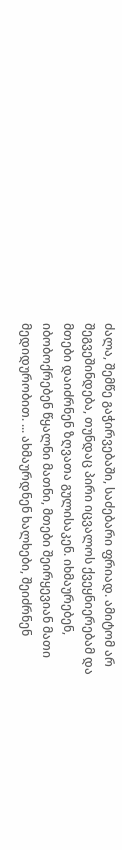ძალა, შემწე გაჭირვებაში, საძებარი ფრიად. ამიტომ არ შეგვეშინდება, თუნდაც პირი იცვალოს ქვეყნიერებამ და მთები დაიძრნენ ზღვათა გულისაკენ. იხმაურებენ, იბობოქრებენ წყალნი მათნი, მთები შეირყევიან მათი მედიდურობით. ... ახმაურდნენ ხალხები, შეიძრნენ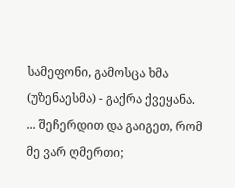სამეფონი, გამოსცა ხმა (უზენაესმა) - გაქრა ქვეყანა. ... შეჩერდით და გაიგეთ, რომ მე ვარ ღმერთი;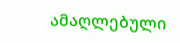ამაღლებული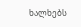ხალხებს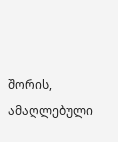შორის, ამაღლებული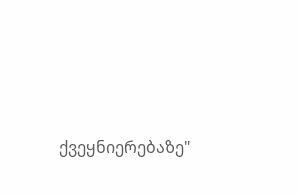ქვეყნიერებაზე"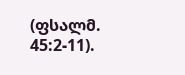(ფსალმ. 45:2-11).